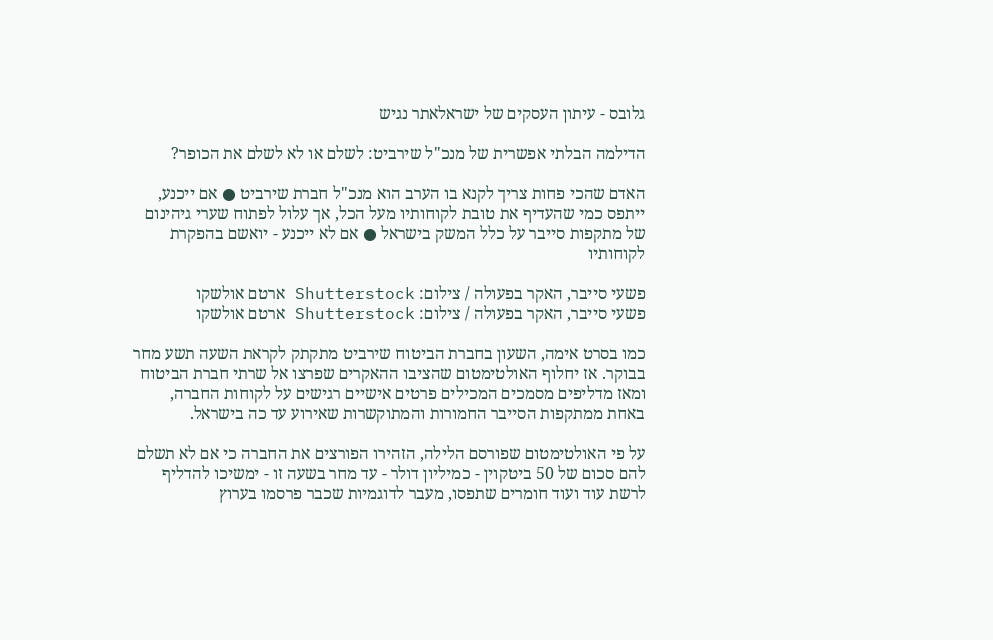גלובס - עיתון העסקים של ישראלאתר נגיש

הדילמה הבלתי אפשרית של מנכ"ל שירביט: לשלם או לא לשלם את הכופר?

האדם שהכי פחות צריך לקנא בו הערב הוא מנכ"ל חברת שירביט ● אם ייכנע, ייתפס כמי שהעדיף את טובת לקוחותיו מעל הכל, אך עלול לפתוח שערי גיהינום של מתקפות סייבר על כלל המשק בישראל ● אם לא ייכנע - יואשם בהפקרת לקוחותיו

פשעי סייבר, האקר בפעולה / צילום: Shutterstock ארטם אולשקו
פשעי סייבר, האקר בפעולה / צילום: Shutterstock ארטם אולשקו

כמו בסרט אימה, השעון בחברת הביטוח שירביט מתקתק לקראת השעה תשע מחר בבוקר. אז יחלוף האולטימטום שהציבו ההאקרים שפרצו אל שרתי חברת הביטוח ומאז מדליפים מסמכים המכילים פרטים אישיים רגישים על לקוחות החברה, באחת ממתקפות הסייבר החמורות והמתוקשרות שאירוע עד כה בישראל.

על פי האולטימטום שפורסם הלילה, הזהירו הפורצים את החברה כי אם לא תשלם להם סכום של 50 ביטקוין - כמיליון דולר - עד מחר בשעה זו - ימשיכו להדליף לרשת עוד ועוד חומרים שתפסו, מעבר לדוגמיות שכבר פרסמו בערוץ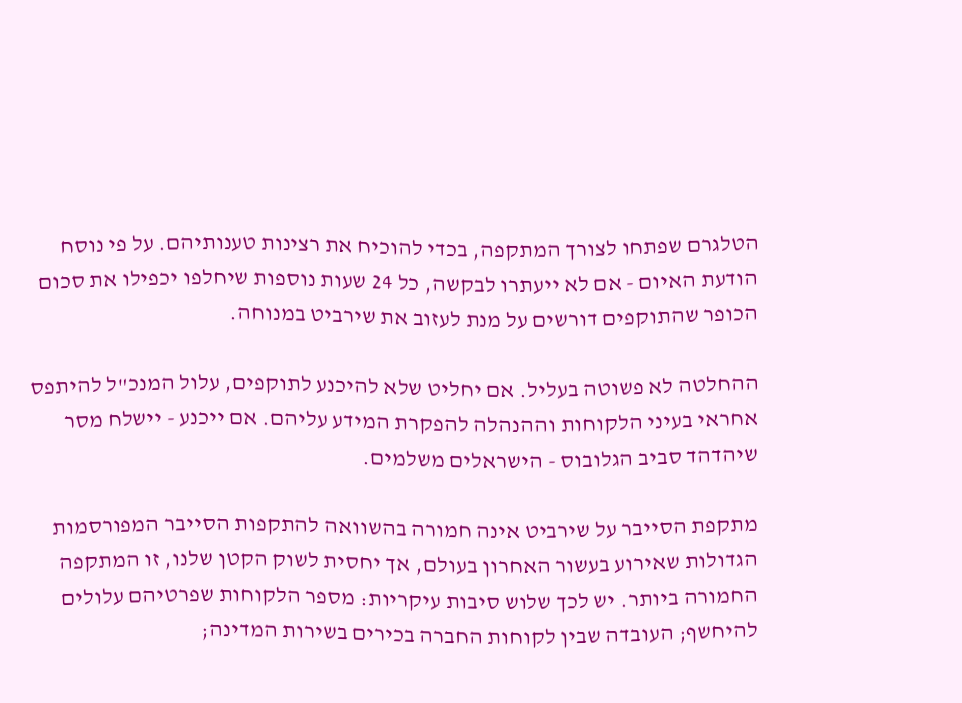הטלגרם שפתחו לצורך המתקפה, בכדי להוכיח את רצינות טענותיהם. על פי נוסח הודעת האיום - אם לא ייעתרו לבקשה, כל 24 שעות נוספות שיחלפו יכפילו את סכום הכופר שהתוקפים דורשים על מנת לעזוב את שירביט במנוחה.

ההחלטה לא פשוטה בעליל. אם יחליט שלא להיכנע לתוקפים, עלול המנכ"ל להיתפס אחראי בעיני הלקוחות וההנהלה להפקרת המידע עליהם. אם ייכנע - יישלח מסר שיהדהד סביב הגלובוס - הישראלים משלמים.

מתקפת הסייבר על שירביט אינה חמורה בהשוואה להתקפות הסייבר המפורסמות הגדולות שאירוע בעשור האחרון בעולם, אך יחסית לשוק הקטן שלנו, זו המתקפה החמורה ביותר. יש לכך שלוש סיבות עיקריות: מספר הלקוחות שפרטיהם עלולים להיחשף; העובדה שבין לקוחות החברה בכירים בשירות המדינה;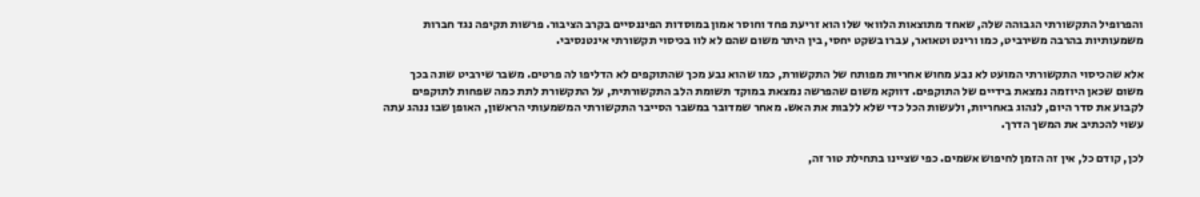והפרופיל התקשורתי הגבוהה שלה, שאחד מתוצאות הלוואי שלו הוא זריעת פחד וחוסר אמון במוסדות הפיננסיים בקרב הציבור. פרשות תקיפה נגד חברות משמעותיות בהרבה משירביט, כמו ורינט וטאואר, עברו בשקט יחסי, בין היתר משום שהם לא לוו בכיסוי תקשורתי אינטנסיבי.

אלא שהכיסוי התקשורתי המועט לא נבע מחוש אחריות מפותח של התקשורת, כמו שהוא נבע מכך שהתוקפים לא הדליפו לה פרטים. משבר שירביט שונה בכך משום שכאן היוזמה נמצאת בידיים של התוקפים. דווקא משום שהפרשה נמצאת במוקד תשומת הלב התקשורתית, על התקשורת לתת כמה שפחות לתוקפים לקבוע את סדר היום, לנהוג באחריות, ולעשות הכל כדי שלא ללבות את האש. מאחר שמדובר במשבר הסייבר התקשורתי המשמעותי הראשון, האופן שבו ננהג עתה עשוי להכתיב את המשך הדרך.

לכן, קודם כל, אין זה הזמן לחיפוש אשמים. כפי שציינו בתחילת טור זה,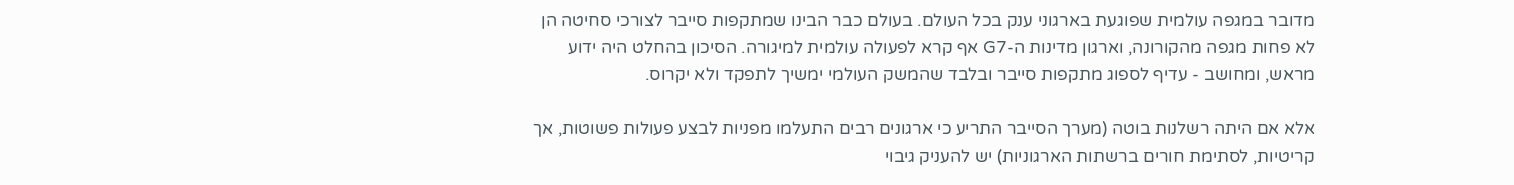מדובר במגפה עולמית שפוגעת בארגוני ענק בכל העולם. בעולם כבר הבינו שמתקפות סייבר לצורכי סחיטה הן לא פחות מגפה מהקורונה, וארגון מדינות ה-G7 אף קרא לפעולה עולמית למיגורה. הסיכון בהחלט היה ידוע מראש, ומחושב - עדיף לספוג מתקפות סייבר ובלבד שהמשק העולמי ימשיך לתפקד ולא יקרוס.

אלא אם היתה רשלנות בוטה (מערך הסייבר התריע כי ארגונים רבים התעלמו מפניות לבצע פעולות פשוטות, אך קריטיות, לסתימת חורים ברשתות הארגוניות) יש להעניק גיבוי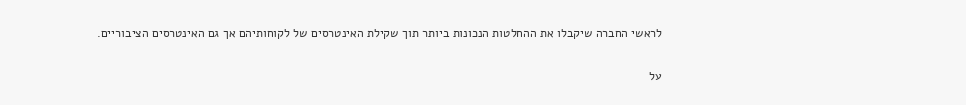לראשי החברה שיקבלו את ההחלטות הנכונות ביותר תוך שקילת האינטרסים של לקוחותיהם אך גם האינטרסים הציבוריים.

על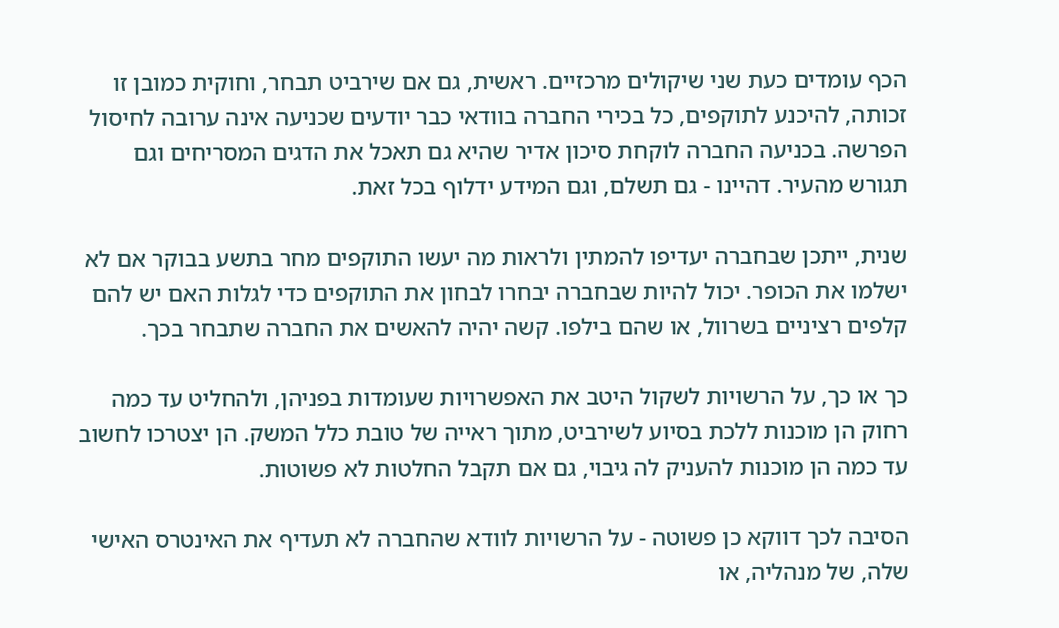הכף עומדים כעת שני שיקולים מרכזיים. ראשית, גם אם שירביט תבחר, וחוקית כמובן זו זכותה, להיכנע לתוקפים, כל בכירי החברה בוודאי כבר יודעים שכניעה אינה ערובה לחיסול הפרשה. בכניעה החברה לוקחת סיכון אדיר שהיא גם תאכל את הדגים המסריחים וגם תגורש מהעיר. דהיינו - גם תשלם, וגם המידע ידלוף בכל זאת.

שנית, ייתכן שבחברה יעדיפו להמתין ולראות מה יעשו התוקפים מחר בתשע בבוקר אם לא ישלמו את הכופר. יכול להיות שבחברה יבחרו לבחון את התוקפים כדי לגלות האם יש להם קלפים רציניים בשרוול, או שהם בילפו. קשה יהיה להאשים את החברה שתבחר בכך.

כך או כך, על הרשויות לשקול היטב את האפשרויות שעומדות בפניהן, ולהחליט עד כמה רחוק הן מוכנות ללכת בסיוע לשירביט, מתוך ראייה של טובת כלל המשק. הן יצטרכו לחשוב עד כמה הן מוכנות להעניק לה גיבוי, גם אם תקבל החלטות לא פשוטות.

הסיבה לכך דווקא כן פשוטה - על הרשויות לוודא שהחברה לא תעדיף את האינטרס האישי שלה, של מנהליה, או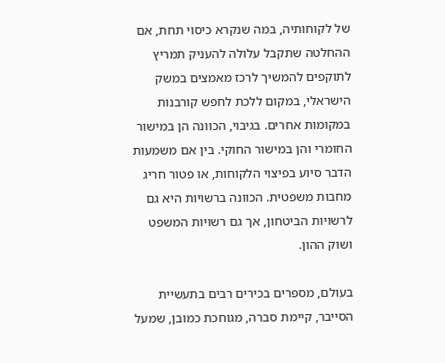של לקוחותיה, במה שנקרא כיסוי תחת, אם ההחלטה שתקבל עלולה להעניק תמריץ לתוקפים להמשיך לרכז מאמצים במשק הישראלי, במקום ללכת לחפש קורבנות במקומות אחרים. בגיבוי, הכוונה הן במישור החומרי והן במישור החוקי. בין אם משמעות הדבר סיוע בפיצוי הלקוחות, או פטור חריג מחבות משפטית. הכוונה ברשויות היא גם לרשויות הביטחון, אך גם רשויות המשפט ושוק ההון.

בעולם, מספרים בכירים רבים בתעשיית הסייבר, קיימת סברה, מגוחכת כמובן, שמעל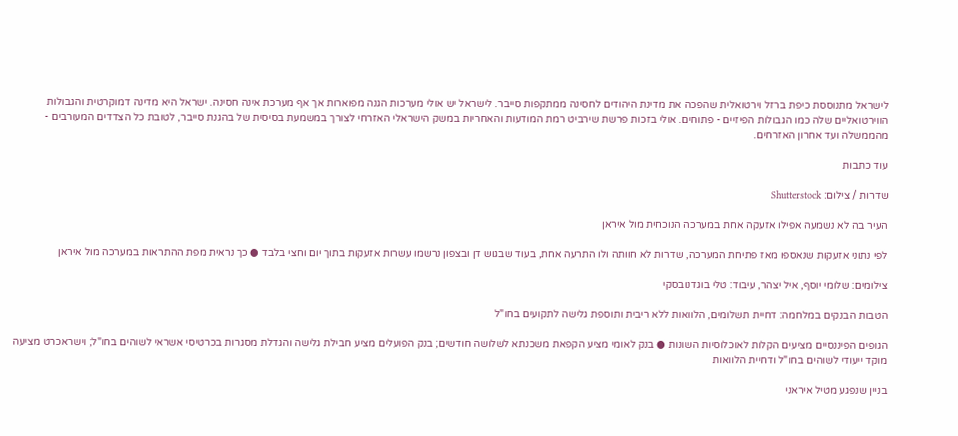לישראל מתנוססת כיפת ברזל וירטואלית שהפכה את מדינת היהודים לחסינה ממתקפות סייבר. לישראל יש אולי מערכות הגנה מפוארות אך אף מערכת אינה חסינה. ישראל היא מדינה דמוקרטית והגבולות הווירטואליים שלה כמו הגבולות הפיזיים - פתוחים. אולי בזכות פרשת שירביט רמת המודעות והאחריות במשק הישראלי האזרחי לצורך במשמעת בסיסית של בהגנת סייבר, לטובת כל הצדדים המעורבים - מהממשלה ועד אחרון האזרחים.

עוד כתבות

שדרות / צילום: Shutterstock

העיר בה לא נשמעה אפילו אזעקה אחת במערכה הנוכחית מול איראן

לפי נתוני אזעקות שנאספו מאז פתיחת המערכה, שדרות לא חוותה ולו התרעה אחת, בעוד שבגוש דן ובצפון נרשמו עשרות אזעקות בתוך יום וחצי בלבד ● כך נראית מפת ההתראות במערכה מול איראן

צילומים: שלומי יוסף, איל יצהר, עיבוד: טלי בוגדנובסקי

הטבות הבנקים במלחמה: דחיית תשלומים, הלוואות ללא ריבית ותוספת גלישה לתקועים בחו"ל

הגופים הפיננסיים מציעים הקלות לאוכלוסיות השונות ● בנק לאומי מציע הקפאת משכנתא לשלושה חודשים; בנק הפועלים מציע חבילת גלישה והגדלת מסגרות בכרטיסי אשראי לשוהים בחו"ל; וישראכרט מציעה מוקד ייעודי לשוהים בחו"ל ודחיית הלוואות

בניין שנפגע מטיל איראני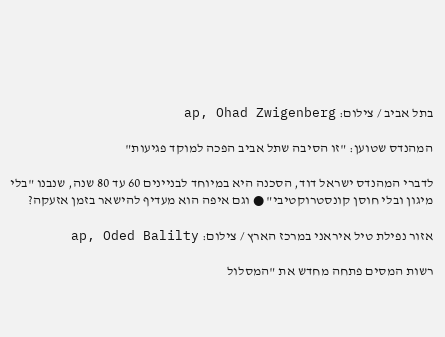בתל אביב / צילום: ap, Ohad Zwigenberg

המהנדס שטוען: "זו הסיבה שתל אביב הפכה למוקד פגיעות"

לדברי המהנדס ישראל דוד, הסכנה היא במיוחד לבניינים 60 עד 80 שנה, שנבנו "בלי מיגון ובלי חוסן קונסטרוקטיבי" ● וגם איפה הוא מעדיף להישאר בזמן אזעקה?

אזור נפילת טיל איראני במרכז הארץ / צילום: ap, Oded Balilty

רשות המסים פתחה מחדש את "המסלול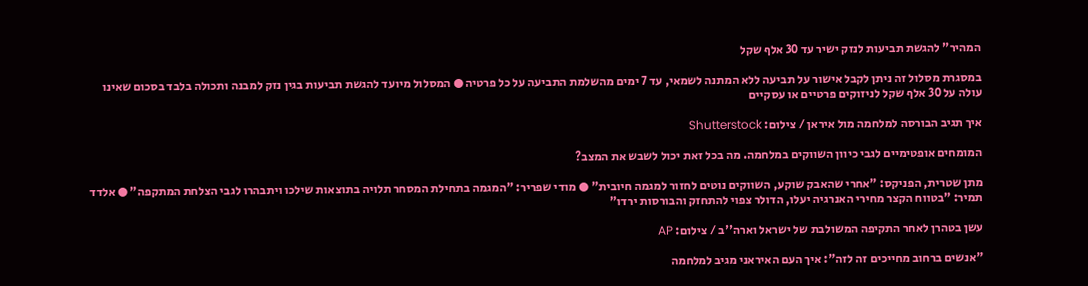המהיר" להגשת תביעות לנזק ישיר עד 30 אלף שקל

במסגרת מסלול זה ניתן לקבל אישור על תביעה ללא המתנה לשמאי, עד 7 ימים מהשלמת התביעה על כל פרטיה ● המסלול מיועד להגשת תביעות בגין נזק למבנה ותכולה בלבד בסכום שאינו עולה על 30 אלף שקל לניזוקים פרטיים או עסקיים

איך תגיב הבורסה למלחמה מול איראן / צילום: Shutterstock

המומחים אופטימיים לגבי כיוון השווקים במלחמה. מה בכל זאת יכול לשבש את המצב?

מתן שטרית, הפניקס: "אחרי שהאבק שוקע, השווקים נוטים לחזור למגמה חיובית" ● מודי שפריר: "המגמה בתחילת המסחר תלויה בתוצאות שילכו ויתבהרו לגבי הצלחת המתקפה" ● אלדד תמיר: "בטווח הקצר מחירי האנרגיה יעלו, הדולר צפוי להתחזק והבורסות ירדו"

עשן בטהרן לאחר התקיפה המשולבת של ישראל וארה''ב / צילום: AP

"אנשים ברחוב מחייכים זה לזה": איך העם האיראני מגיב למלחמה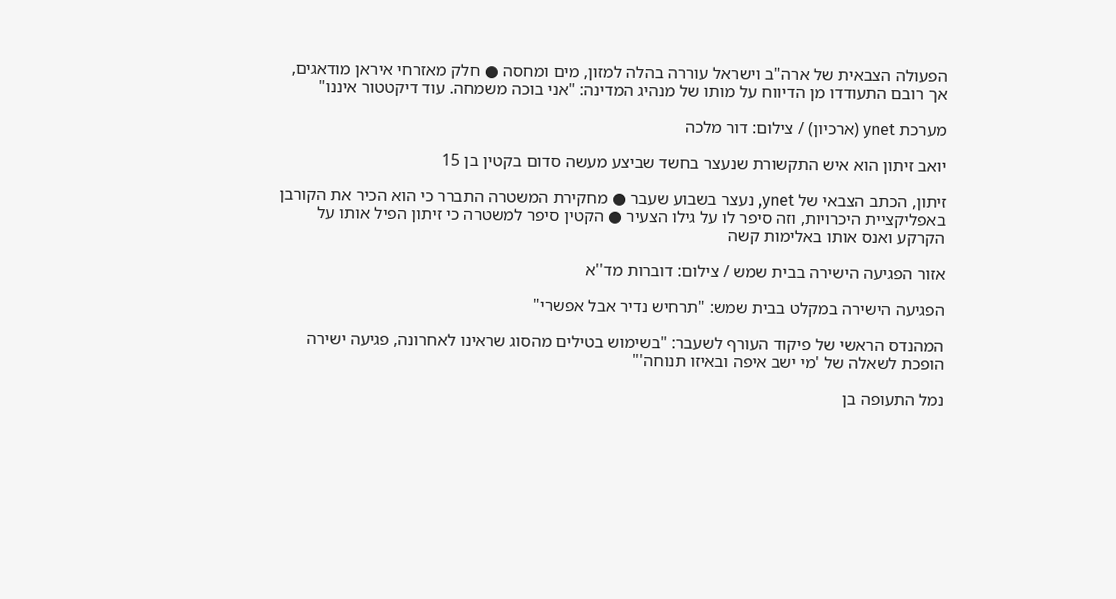הפעולה הצבאית של ארה"ב וישראל עוררה בהלה למזון, מים ומחסה ● חלק מאזרחי איראן מודאגים, אך רובם התעודדו מן הדיווח על מותו של מנהיג המדינה: "אני בוכה משמחה. עוד דיקטטור איננו"

מערכת ynet (ארכיון) / צילום: דור מלכה

יואב זיתון הוא איש התקשורת שנעצר בחשד שביצע מעשה סדום בקטין בן 15

זיתון, הכתב הצבאי של ynet, נעצר בשבוע שעבר ● מחקירת המשטרה התברר כי הוא הכיר את הקורבן באפליקציית היכרויות, וזה סיפר לו על גילו הצעיר ● הקטין סיפר למשטרה כי זיתון הפיל אותו על הקרקע ואנס אותו באלימות קשה

אזור הפגיעה הישירה בבית שמש / צילום: דוברות מד''א

הפגיעה הישירה במקלט בבית שמש: "תרחיש נדיר אבל אפשרי"

המהנדס הראשי של פיקוד העורף לשעבר: "בשימוש בטילים מהסוג שראינו לאחרונה, פגיעה ישירה הופכת לשאלה של 'מי ישב איפה ובאיזו תנוחה'"

נמל התעופה בן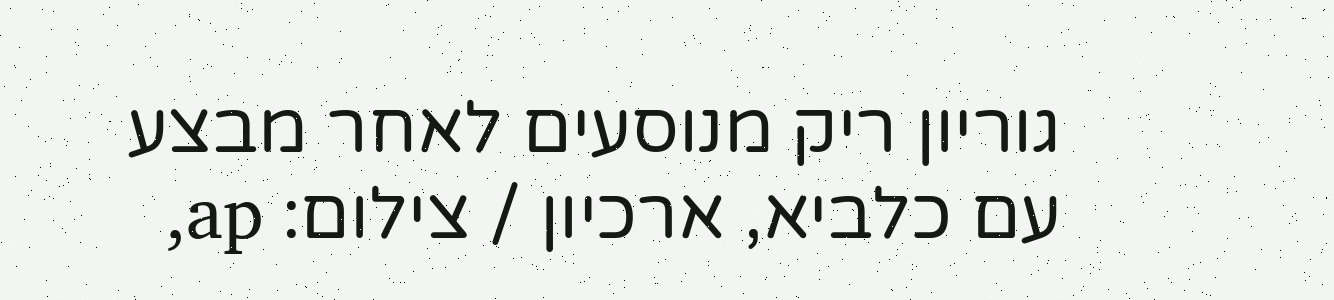גוריון ריק מנוסעים לאחר מבצע עם כלביא, ארכיון / צילום: ap,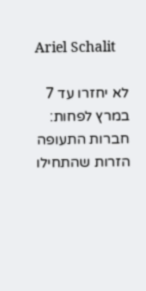Ariel Schalit

לא יחזרו עד 7 במרץ לפחות: חברות התעופה הזרות שהתחילו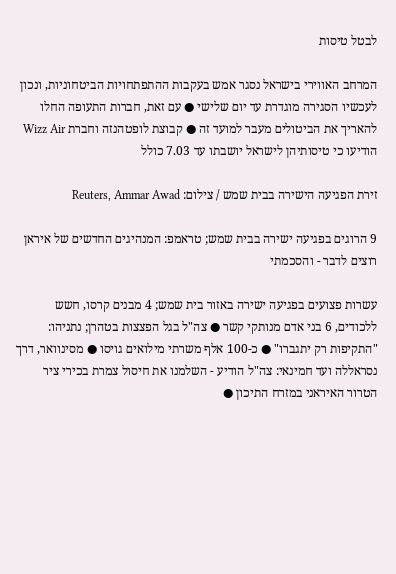לבטל טיסות

המרחב האווירי בישראל נסגר אמש בעקבות ההתפתחויות הביטחוניות, ונכון לעכשיו הסגירה מוגדרת עד יום שלישי ● עם זאת, חברות התעופה החלו להאריך את הביטולים מעבר למועד זה ● קבוצת לופטהנזה וחברת Wizz Air הודיעו כי טיסותיהן לישראל יושבתו עד 7.03 כולל

זירת הפגיעה הישירה בבית שמש / צילום: Reuters, Ammar Awad

9 הרוגים בפגיעה ישירה בבית שמש; טראמפ: המנהיגים החדשים של איראן רוצים לדבר - והסכמתי

עשרות פצועים בפגיעה ישירה באזור בית שמש; 4 מבנים קרסו, חשש ללכודים, 6 בני אדם מנותקי קשר ● צה"ל בגל הפצצות בטהרן; נתניהו: "התקיפות רק יתגברו" ● כ-100 אלף משרתי מילואים גויסו ● מסינוואר, דרך נסראללה ועד חמינאי: צה"ל הודיע - השלמנו את חיסול צמרת בכירי ציר הטרור האיראני במזרח התיכון ●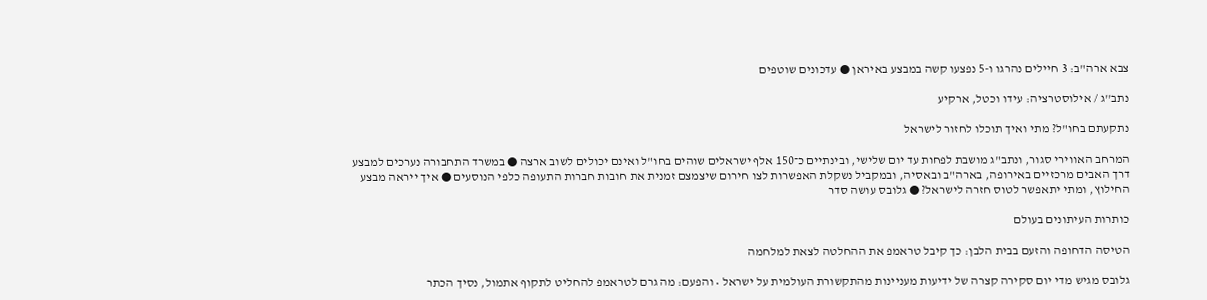צבא ארה"ב: 3 חיילים נהרגו ו-5 נפצעו קשה במבצע באיראן ● עדכונים שוטפים

נתב''ג / אילוסטרציה: עידו וכטל, ארקיע

נתקעתם בחו"ל? מתי ואיך תוכלו לחזור לישראל

המרחב האווירי סגור, ונתב"ג מושבת לפחות עד יום שלישי, ובינתיים כ־150 אלף ישראלים שוהים בחו"ל ואינם יכולים לשוב ארצה ● במשרד התחבורה נערכים למבצע דרך האבים מרכזיים באירופה, בארה"ב ובאסיה, ובמקביל נשקלת האפשרות לצו חירום שיצמצם זמנית את חובות חברות התעופה כלפי הנוסעים ● איך ייראה מבצע החילוץ, ומתי יתאפשר לטוס חזרה לישראל? ● גלובס עושה סדר

כותרות העיתונים בעולם

הטיסה הדחופה והזעם בבית הלבן: כך קיבל טראמפ את ההחלטה לצאת למלחמה

גלובס מגיש מדי יום סקירה קצרה של ידיעות מעניינות מהתקשורת העולמית על ישראל • והפעם: מה גרם לטראמפ להחליט לתקוף אתמול, נסיך הכתר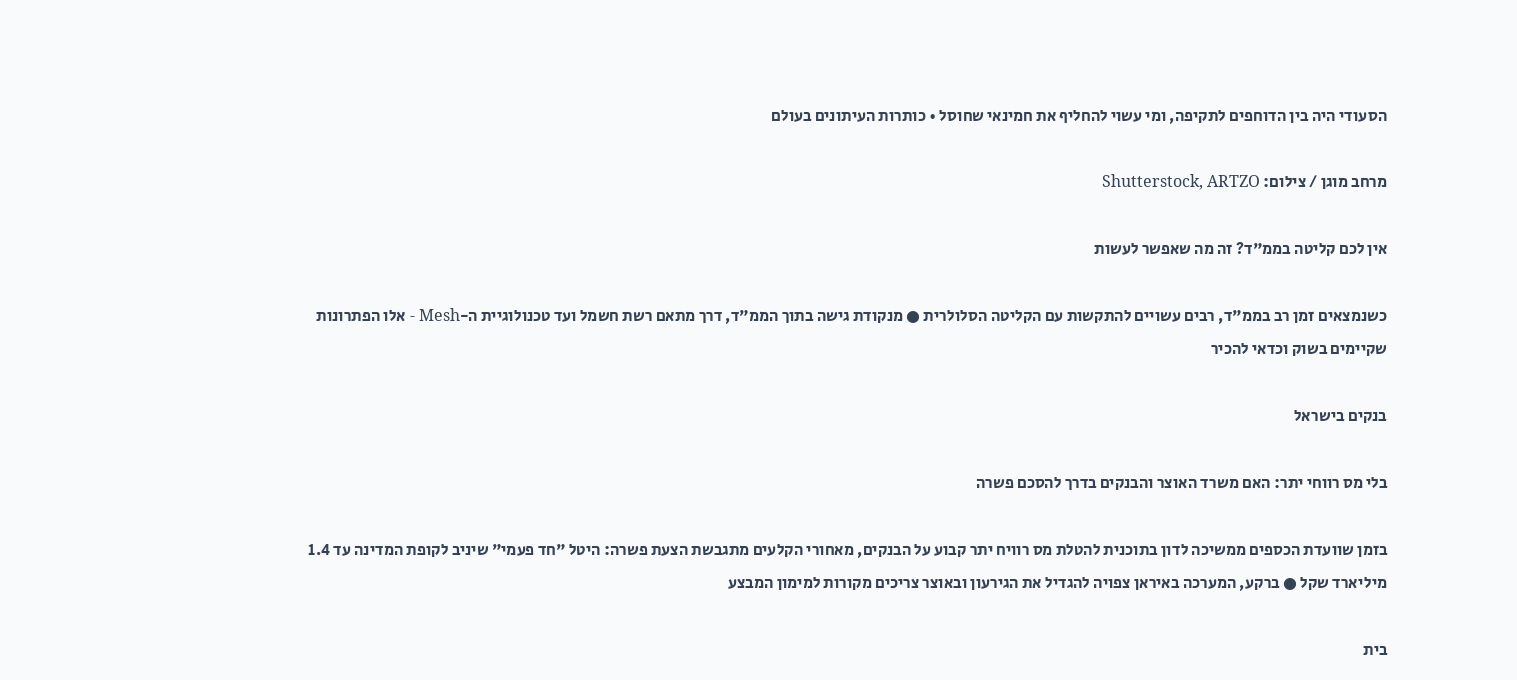הסעודי היה בין הדוחפים לתקיפה, ומי עשוי להחליף את חמינאי שחוסל • כותרות העיתונים בעולם

מרחב מוגן / צילום: Shutterstock, ARTZO

אין לכם קליטה בממ"ד? זה מה שאפשר לעשות

כשנמצאים זמן רב בממ"ד, רבים עשויים להתקשות עם הקליטה הסלולרית ● מנקודת גישה בתוך הממ"ד, דרך מתאם רשת חשמל ועד טכנולוגיית ה-Mesh - אלו הפתרונות שקיימים בשוק וכדאי להכיר

בנקים בישראל

בלי מס רווחי יתר: האם משרד האוצר והבנקים בדרך להסכם פשרה

בזמן שוועדת הכספים ממשיכה לדון בתוכנית להטלת מס רוויח יתר קבוע על הבנקים, מאחורי הקלעים מתגבשת הצעת פשרה: היטל "חד פעמי" שיניב לקופת המדינה עד 1.4 מיליארד שקל ● ברקע, המערכה באיראן צפויה להגדיל את הגירעון ובאוצר צריכים מקורות למימון המבצע

בית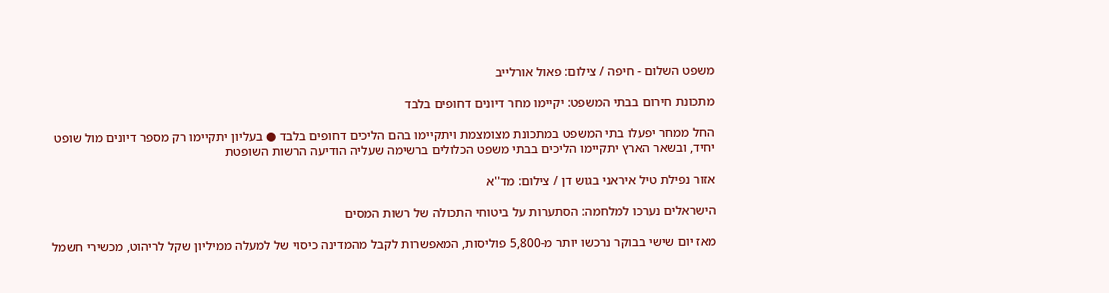משפט השלום - חיפה / צילום: פאול אורלייב

מתכונת חירום בבתי המשפט: יקיימו מחר דיונים דחופים בלבד

החל ממחר יפעלו בתי המשפט במתכונת מצומצמת ויתקיימו בהם הליכים דחופים בלבד ● בעליון יתקיימו רק מספר דיונים מול שופט יחיד, ובשאר הארץ יתקיימו הליכים בבתי משפט הכלולים ברשימה שעליה הודיעה הרשות השופטת

אזור נפילת טיל איראני בגוש דן / צילום: מד''א

הישראלים נערכו למלחמה: הסתערות על ביטוחי התכולה של רשות המסים

מאז יום שישי בבוקר נרכשו יותר מ-5,800 פוליסות, המאפשרות לקבל מהמדינה כיסוי של למעלה ממיליון שקל לריהוט, מכשירי חשמל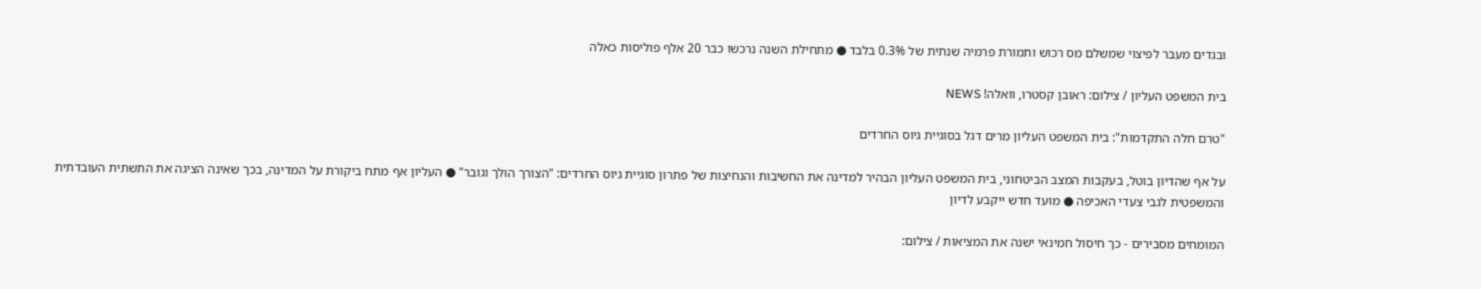ובגדים מעבר לפיצוי שמשלם מס רכוש ותמורת פרמיה שנתית של 0.3% בלבד ● מתחילת השנה נרכשו כבר 20 אלף פוליסות כאלה

בית המשפט העליון / צילום: ראובן קסטרו, וואלה! NEWS

"טרם חלה התקדמות": בית המשפט העליון מרים דגל בסוגיית גיוס החרדים

על אף שהדיון בוטל, בעקבות המצב הביטחוני, בית המשפט העליון הבהיר למדינה את החשיבות והנחיצות של פתרון סוגיית גיוס החרדים: "הצורך הולך וגובר" ● העליון אף מתח ביקורת על המדינה, בכך שאינה הציגה את התשתית העובדתית והמשפטית לגבי צעדי האכיפה ● מועד חדש ייקבע לדיון

המומחים מסבירים - כך חיסול חמינאי ישנה את המציאות / צילום: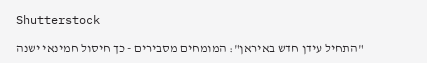Shutterstock

"התחיל עידן חדש באיראן": המומחים מסבירים - כך חיסול חמינאי ישנה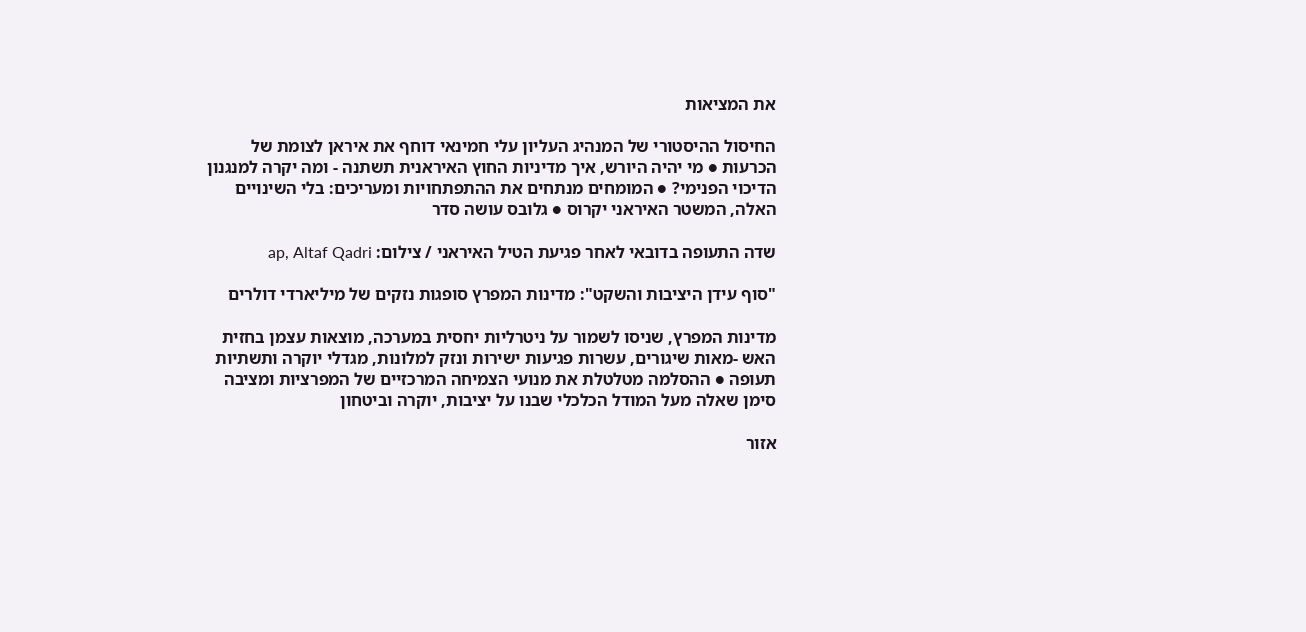את המציאות

החיסול ההיסטורי של המנהיג העליון עלי חמינאי דוחף את איראן לצומת של הכרעות ● מי יהיה היורש, איך מדיניות החוץ האיראנית תשתנה - ומה יקרה למנגנון הדיכוי הפנימי? ● המומחים מנתחים את ההתפתחויות ומעריכים: בלי השינויים האלה, המשטר האיראני יקרוס ● גלובס עושה סדר

שדה התעופה בדובאי לאחר פגיעת הטיל האיראני / צילום: ap, Altaf Qadri

"סוף עידן היציבות והשקט": מדינות המפרץ סופגות נזקים של מיליארדי דולרים

מדינות המפרץ, שניסו לשמור על ניטרליות יחסית במערכה, מוצאות עצמן בחזית האש -מאות שיגורים, עשרות פגיעות ישירות ונזק למלונות, מגדלי יוקרה ותשתיות תעופה ● ההסלמה מטלטלת את מנועי הצמיחה המרכזיים של המפרציות ומציבה סימן שאלה מעל המודל הכלכלי שבנו על יציבות, יוקרה וביטחון

אזור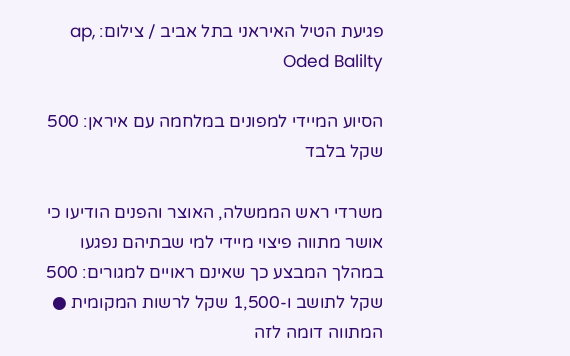פגיעת הטיל האיראני בתל אביב / צילום: ap, Oded Balilty

הסיוע המיידי למפונים במלחמה עם איראן: 500 שקל בלבד

משרדי ראש הממשלה, האוצר והפנים הודיעו כי אושר מתווה פיצוי מיידי למי שבתיהם נפגעו במהלך המבצע כך שאינם ראויים למגורים: 500 שקל לתושב ו-1,500 שקל לרשות המקומית ● המתווה דומה לזה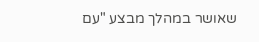שאושר במהלך מבצע "עם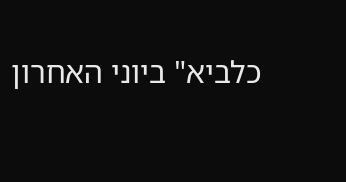כלביא" ביוני האחרון